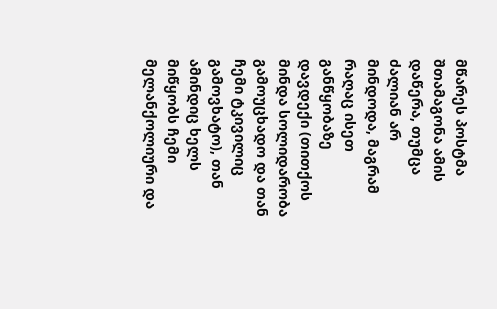მწარეს პოსტმა შთამაგონა ამის დაწერა, თუმცა ძალიან არ მინდოდა, მაგრამ რაღაც ისეთ განწყობაზე დავდექი (თითქოს მინდა სოლიდარობა გამოუცხადო და თან ჩემი ტკივილიც გამოვხატო), თან ამინდიც ხელს მიწყობს ჩემი მელანქოლიური და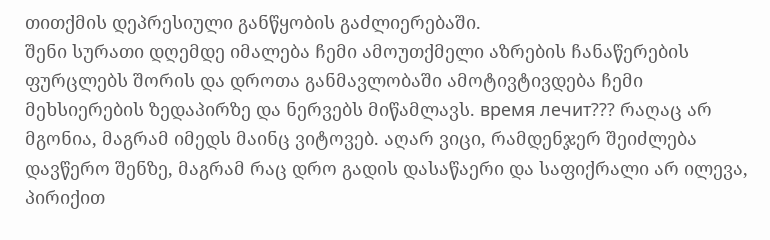თითქმის დეპრესიული განწყობის გაძლიერებაში.
შენი სურათი დღემდე იმალება ჩემი ამოუთქმელი აზრების ჩანაწერების ფურცლებს შორის და დროთა განმავლობაში ამოტივტივდება ჩემი მეხსიერების ზედაპირზე და ნერვებს მიწამლავს. время лечит??? რაღაც არ მგონია, მაგრამ იმედს მაინც ვიტოვებ. აღარ ვიცი, რამდენჯერ შეიძლება დავწერო შენზე, მაგრამ რაც დრო გადის დასაწაერი და საფიქრალი არ ილევა, პირიქით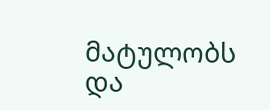მატულობს და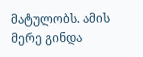მატულობს. ამის მერე გინდა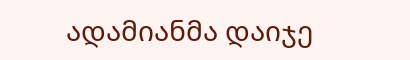ადამიანმა დაიჯე